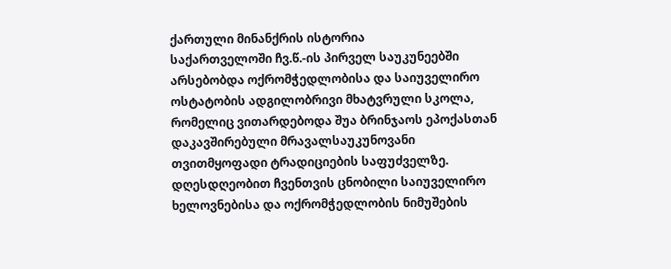ქართული მინანქრის ისტორია
საქართველოში ჩვ.წ.-ის პირველ საუკუნეებში არსებობდა ოქრომჭედლობისა და საიუველირო ოსტატობის ადგილობრივი მხატვრული სკოლა, რომელიც ვითარდებოდა შუა ბრინჯაოს ეპოქასთან დაკავშირებული მრავალსაუკუნოვანი თვითმყოფადი ტრადიციების საფუძველზე. დღესდღეობით ჩვენთვის ცნობილი საიუველირო ხელოვნებისა და ოქრომჭედლობის ნიმუშების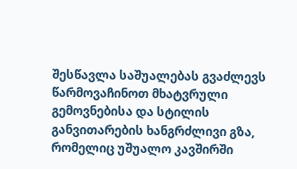შესწავლა საშუალებას გვაძლევს წარმოვაჩინოთ მხატვრული გემოვნებისა და სტილის განვითარების ხანგრძლივი გზა, რომელიც უშუალო კავშირში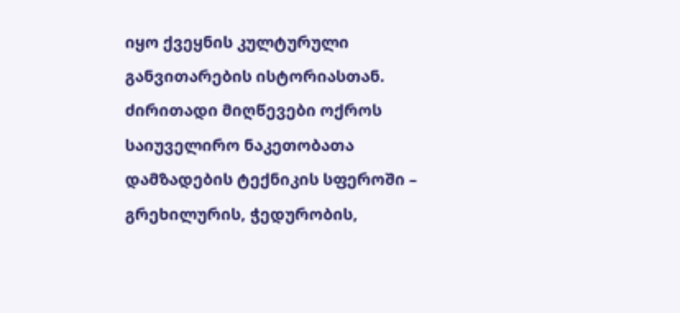იყო ქვეყნის კულტურული განვითარების ისტორიასთან. ძირითადი მიღწევები ოქროს საიუველირო ნაკეთობათა დამზადების ტექნიკის სფეროში – გრეხილურის, ჭედურობის,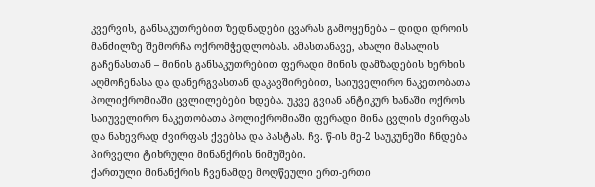კვერვის, განსაკუთრებით ზედნადები ცვარას გამოყენება – დიდი დროის მანძილზე შემორჩა ოქრომჭედლობას. ამასთანავე, ახალი მასალის გაჩენასთან – მინის განსაკუთრებით ფერადი მინის დამზადების ხერხის აღმოჩენასა და დანერგვასთან დაკავშირებით, საიუველირო ნაკეთობათა პოლიქრომიაში ცვლილებები ხდება. უკვე გვიან ანტიკურ ხანაში ოქროს საიუველირო ნაკეთობათა პოლიქრომიაში ფერადი მინა ცვლის ძვირფას და ნახევრად ძვირფას ქვებსა და პასტას. ჩვ. წ-ის მე-2 საუკუნეში ჩნდება პირველი ტიხრული მინანქრის ნიმუშები.
ქართული მინანქრის ჩვენამდე მოღწეული ერთ-ერთი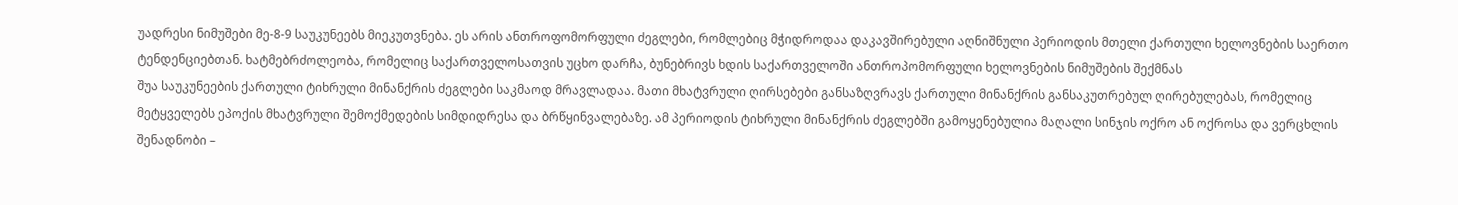უადრესი ნიმუშები მე-8-9 საუკუნეებს მიეკუთვნება. ეს არის ანთროფომორფული ძეგლები, რომლებიც მჭიდროდაა დაკავშირებული აღნიშნული პერიოდის მთელი ქართული ხელოვნების საერთო ტენდენციებთან. ხატმებრძოლეობა, რომელიც საქართველოსათვის უცხო დარჩა, ბუნებრივს ხდის საქართველოში ანთროპომორფული ხელოვნების ნიმუშების შექმნას
შუა საუკუნეების ქართული ტიხრული მინანქრის ძეგლები საკმაოდ მრავლადაა. მათი მხატვრული ღირსებები განსაზღვრავს ქართული მინანქრის განსაკუთრებულ ღირებულებას, რომელიც მეტყველებს ეპოქის მხატვრული შემოქმედების სიმდიდრესა და ბრწყინვალებაზე. ამ პერიოდის ტიხრული მინანქრის ძეგლებში გამოყენებულია მაღალი სინჯის ოქრო ან ოქროსა და ვერცხლის შენადნობი –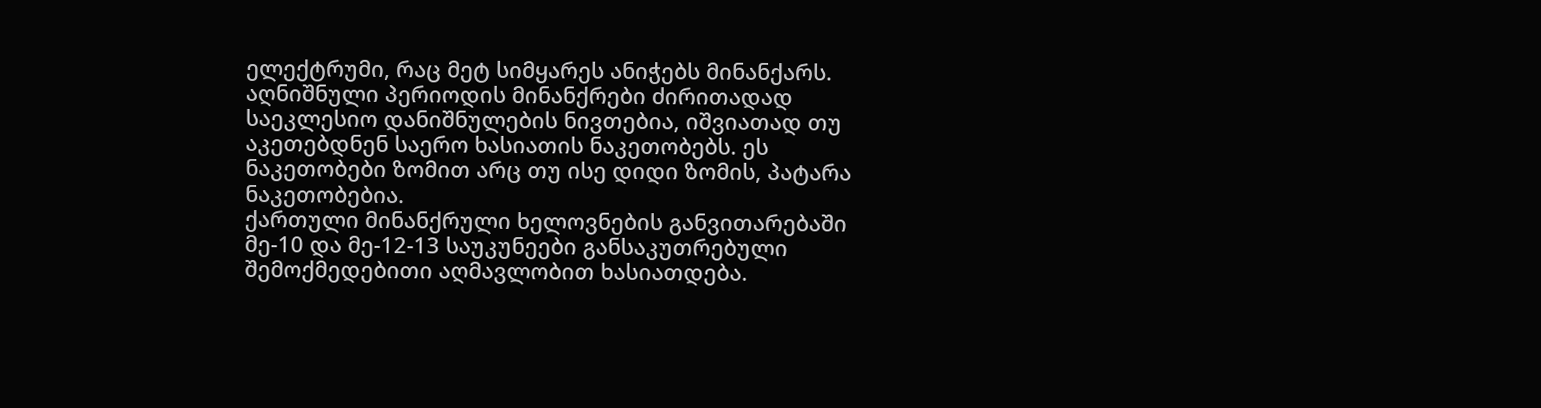ელექტრუმი, რაც მეტ სიმყარეს ანიჭებს მინანქარს. აღნიშნული პერიოდის მინანქრები ძირითადად საეკლესიო დანიშნულების ნივთებია, იშვიათად თუ აკეთებდნენ საერო ხასიათის ნაკეთობებს. ეს ნაკეთობები ზომით არც თუ ისე დიდი ზომის, პატარა ნაკეთობებია.
ქართული მინანქრული ხელოვნების განვითარებაში მე-10 და მე-12-13 საუკუნეები განსაკუთრებული შემოქმედებითი აღმავლობით ხასიათდება.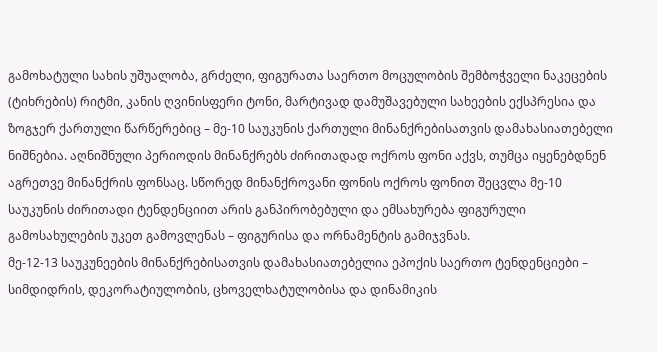გამოხატული სახის უშუალობა, გრძელი, ფიგურათა საერთო მოცულობის შემბოჭველი ნაკეცების (ტიხრების) რიტმი, კანის ღვინისფერი ტონი, მარტივად დამუშავებული სახეების ექსპრესია და ზოგჯერ ქართული წარწერებიც – მე-10 საუკუნის ქართული მინანქრებისათვის დამახასიათებელი ნიშნებია. აღნიშნული პერიოდის მინანქრებს ძირითადად ოქროს ფონი აქვს, თუმცა იყენებდნენ აგრეთვე მინანქრის ფონსაც. სწორედ მინანქროვანი ფონის ოქროს ფონით შეცვლა მე-10 საუკუნის ძირითადი ტენდენციით არის განპირობებული და ემსახურება ფიგურული გამოსახულების უკეთ გამოვლენას – ფიგურისა და ორნამენტის გამიჯვნას.
მე-12-13 საუკუნეების მინანქრებისათვის დამახასიათებელია ეპოქის საერთო ტენდენციები – სიმდიდრის, დეკორატიულობის, ცხოველხატულობისა და დინამიკის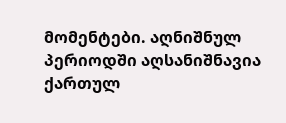მომენტები. აღნიშნულ პერიოდში აღსანიშნავია ქართულ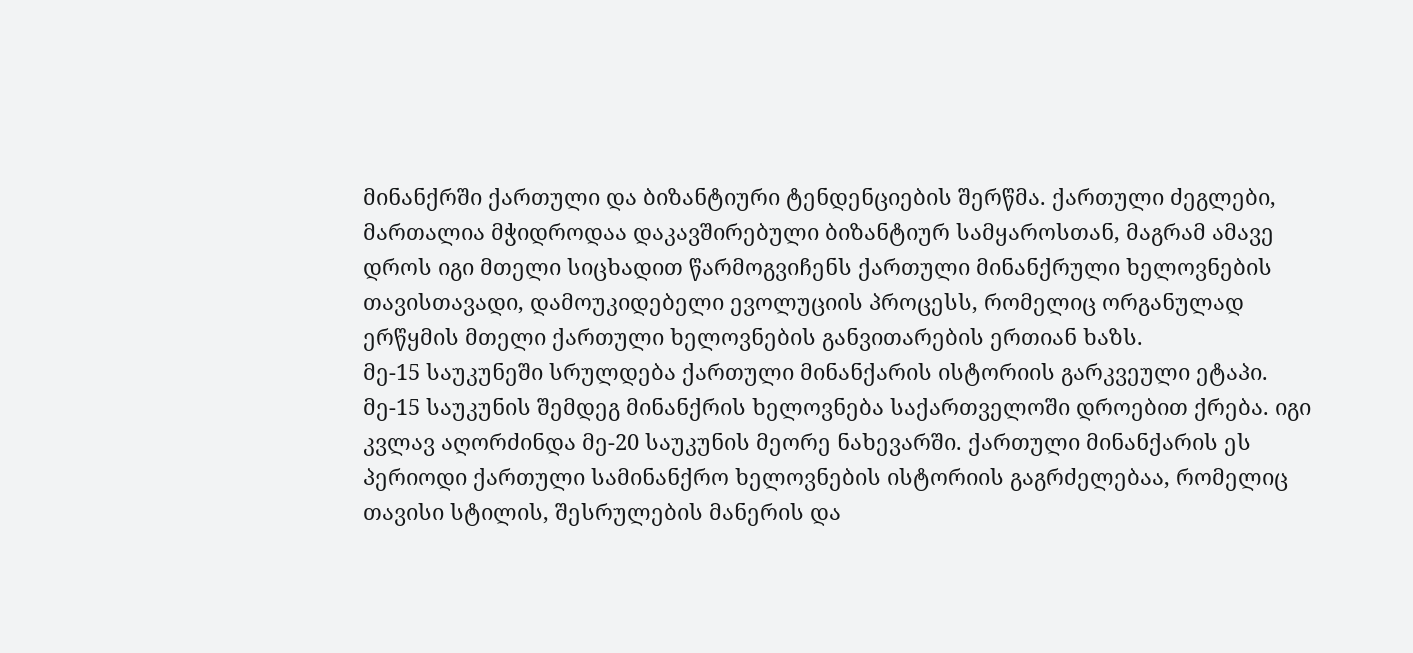მინანქრში ქართული და ბიზანტიური ტენდენციების შერწმა. ქართული ძეგლები, მართალია მჭიდროდაა დაკავშირებული ბიზანტიურ სამყაროსთან, მაგრამ ამავე დროს იგი მთელი სიცხადით წარმოგვიჩენს ქართული მინანქრული ხელოვნების თავისთავადი, დამოუკიდებელი ევოლუციის პროცესს, რომელიც ორგანულად ერწყმის მთელი ქართული ხელოვნების განვითარების ერთიან ხაზს.
მე-15 საუკუნეში სრულდება ქართული მინანქარის ისტორიის გარკვეული ეტაპი. მე-15 საუკუნის შემდეგ მინანქრის ხელოვნება საქართველოში დროებით ქრება. იგი კვლავ აღორძინდა მე-20 საუკუნის მეორე ნახევარში. ქართული მინანქარის ეს პერიოდი ქართული სამინანქრო ხელოვნების ისტორიის გაგრძელებაა, რომელიც თავისი სტილის, შესრულების მანერის და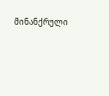მინანქრული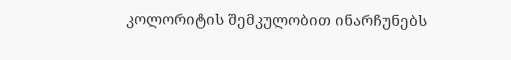კოლორიტის შემკულობით ინარჩუნებს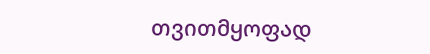თვითმყოფად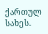ქართულ სახეს.